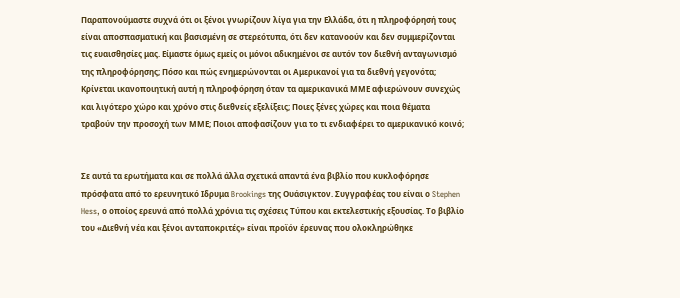Παραπονούμαστε συχνά ότι οι ξένοι γνωρίζουν λίγα για την Ελλάδα, ότι η πληροφόρησή τους είναι αποσπασματική και βασισμένη σε στερεότυπα, ότι δεν κατανοούν και δεν συμμερίζονται τις ευαισθησίες μας. Είμαστε όμως εμείς οι μόνοι αδικημένοι σε αυτόν τον διεθνή ανταγωνισμό της πληροφόρησης; Πόσο και πώς ενημερώνονται οι Αμερικανοί για τα διεθνή γεγονότα; Κρίνεται ικανοποιητική αυτή η πληροφόρηση όταν τα αμερικανικά ΜΜΕ αφιερώνουν συνεχώς και λιγότερο χώρο και χρόνο στις διεθνείς εξελίξεις; Ποιες ξένες χώρες και ποια θέματα τραβούν την προσοχή των ΜΜΕ; Ποιοι αποφασίζουν για το τι ενδιαφέρει το αμερικανικό κοινό;


Σε αυτά τα ερωτήματα και σε πολλά άλλα σχετικά απαντά ένα βιβλίο που κυκλοφόρησε πρόσφατα από το ερευνητικό Ιδρυμα Brookings της Ουάσιγκτον. Συγγραφέας του είναι ο Stephen Hess, ο οποίος ερευνά από πολλά χρόνια τις σχέσεις Τύπου και εκτελεστικής εξουσίας. Το βιβλίο του «Διεθνή νέα και ξένοι ανταποκριτές» είναι προϊόν έρευνας που ολοκληρώθηκε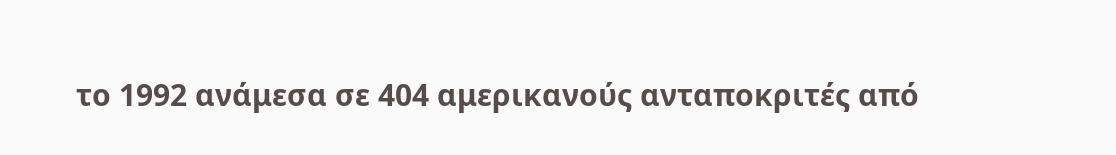το 1992 ανάμεσα σε 404 αμερικανούς ανταποκριτές από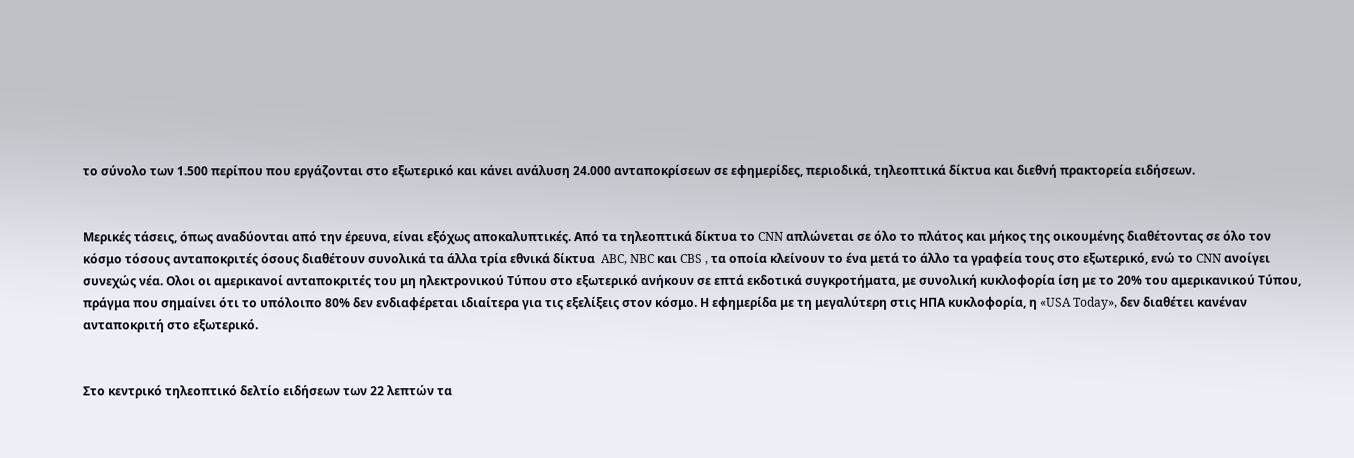το σύνολο των 1.500 περίπου που εργάζονται στο εξωτερικό και κάνει ανάλυση 24.000 ανταποκρίσεων σε εφημερίδες, περιοδικά, τηλεοπτικά δίκτυα και διεθνή πρακτορεία ειδήσεων.


Μερικές τάσεις, όπως αναδύονται από την έρευνα, είναι εξόχως αποκαλυπτικές. Από τα τηλεοπτικά δίκτυα το CNN απλώνεται σε όλο το πλάτος και μήκος της οικουμένης διαθέτοντας σε όλο τον κόσμο τόσους ανταποκριτές όσους διαθέτουν συνολικά τα άλλα τρία εθνικά δίκτυα  ABC, NBC και CBS , τα οποία κλείνουν το ένα μετά το άλλο τα γραφεία τους στο εξωτερικό, ενώ το CNN ανοίγει συνεχώς νέα. Ολοι οι αμερικανοί ανταποκριτές του μη ηλεκτρονικού Τύπου στο εξωτερικό ανήκουν σε επτά εκδοτικά συγκροτήματα, με συνολική κυκλοφορία ίση με το 20% του αμερικανικού Τύπου, πράγμα που σημαίνει ότι το υπόλοιπο 80% δεν ενδιαφέρεται ιδιαίτερα για τις εξελίξεις στον κόσμο. Η εφημερίδα με τη μεγαλύτερη στις ΗΠΑ κυκλοφορία, η «USA Today», δεν διαθέτει κανέναν ανταποκριτή στο εξωτερικό.


Στο κεντρικό τηλεοπτικό δελτίο ειδήσεων των 22 λεπτών τα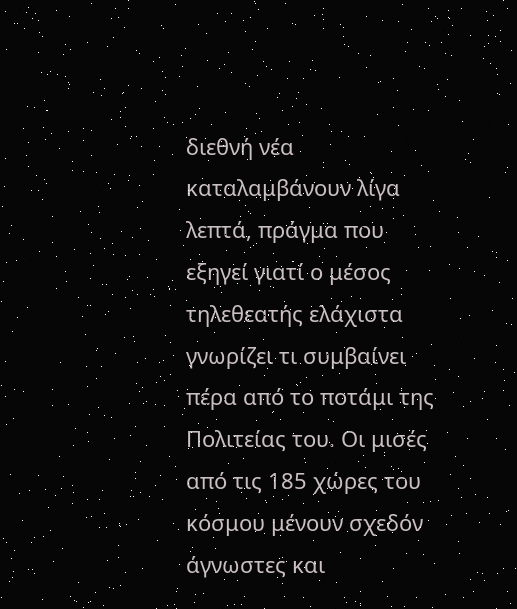διεθνή νέα καταλαμβάνουν λίγα λεπτά, πράγμα που εξηγεί γιατί ο μέσος τηλεθεατής ελάχιστα γνωρίζει τι συμβαίνει πέρα από το ποτάμι της Πολιτείας του. Οι μισές από τις 185 χώρες του κόσμου μένουν σχεδόν άγνωστες και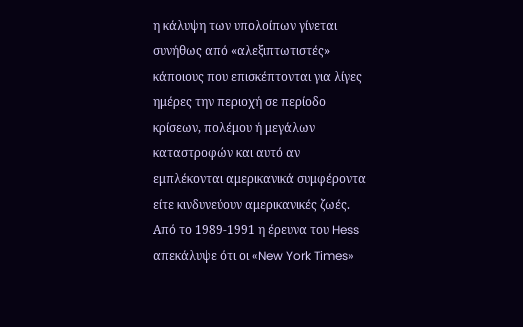η κάλυψη των υπολοίπων γίνεται συνήθως από «αλεξιπτωτιστές»  κάποιους που επισκέπτονται για λίγες ημέρες την περιοχή σε περίοδο κρίσεων, πολέμου ή μεγάλων καταστροφών και αυτό αν εμπλέκονται αμερικανικά συμφέροντα είτε κινδυνεύουν αμερικανικές ζωές. Από το 1989-1991 η έρευνα του Hess απεκάλυψε ότι οι «New York Times»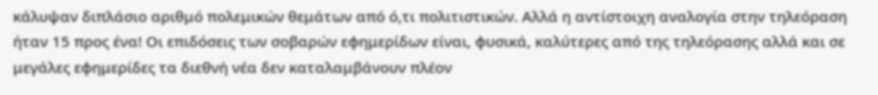κάλυψαν διπλάσιο αριθμό πολεμικών θεμάτων από ό,τι πολιτιστικών. Αλλά η αντίστοιχη αναλογία στην τηλεόραση ήταν 15 προς ένα! Οι επιδόσεις των σοβαρών εφημερίδων είναι, φυσικά, καλύτερες από της τηλεόρασης αλλά και σε μεγάλες εφημερίδες τα διεθνή νέα δεν καταλαμβάνουν πλέον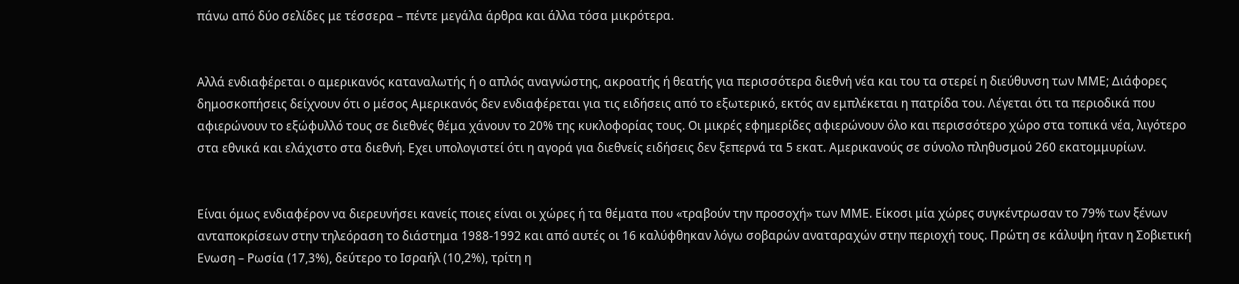πάνω από δύο σελίδες με τέσσερα – πέντε μεγάλα άρθρα και άλλα τόσα μικρότερα.


Αλλά ενδιαφέρεται ο αμερικανός καταναλωτής ή ο απλός αναγνώστης, ακροατής ή θεατής για περισσότερα διεθνή νέα και του τα στερεί η διεύθυνση των ΜΜΕ; Διάφορες δημοσκοπήσεις δείχνουν ότι ο μέσος Αμερικανός δεν ενδιαφέρεται για τις ειδήσεις από το εξωτερικό, εκτός αν εμπλέκεται η πατρίδα του. Λέγεται ότι τα περιοδικά που αφιερώνουν το εξώφυλλό τους σε διεθνές θέμα χάνουν το 20% της κυκλοφορίας τους. Οι μικρές εφημερίδες αφιερώνουν όλο και περισσότερο χώρο στα τοπικά νέα, λιγότερο στα εθνικά και ελάχιστο στα διεθνή. Εχει υπολογιστεί ότι η αγορά για διεθνείς ειδήσεις δεν ξεπερνά τα 5 εκατ. Αμερικανούς σε σύνολο πληθυσμού 260 εκατομμυρίων.


Είναι όμως ενδιαφέρον να διερευνήσει κανείς ποιες είναι οι χώρες ή τα θέματα που «τραβούν την προσοχή» των ΜΜΕ. Είκοσι μία χώρες συγκέντρωσαν το 79% των ξένων ανταποκρίσεων στην τηλεόραση το διάστημα 1988-1992 και από αυτές οι 16 καλύφθηκαν λόγω σοβαρών αναταραχών στην περιοχή τους. Πρώτη σε κάλυψη ήταν η Σοβιετική Ενωση – Ρωσία (17,3%), δεύτερο το Ισραήλ (10,2%), τρίτη η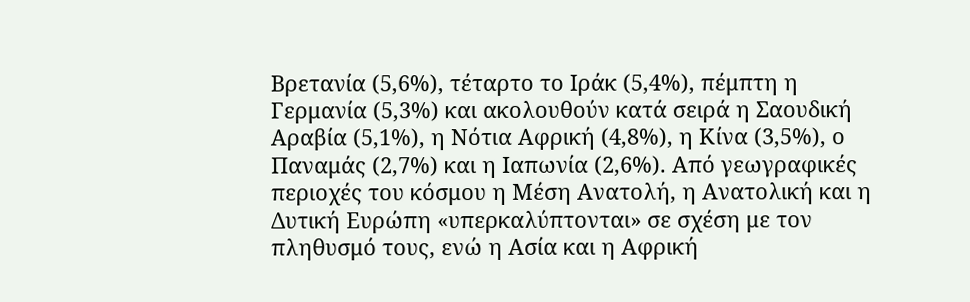Βρετανία (5,6%), τέταρτο το Ιράκ (5,4%), πέμπτη η Γερμανία (5,3%) και ακολουθούν κατά σειρά η Σαουδική Αραβία (5,1%), η Νότια Αφρική (4,8%), η Κίνα (3,5%), ο Παναμάς (2,7%) και η Ιαπωνία (2,6%). Από γεωγραφικές περιοχές του κόσμου η Μέση Ανατολή, η Ανατολική και η Δυτική Ευρώπη «υπερκαλύπτονται» σε σχέση με τον πληθυσμό τους, ενώ η Ασία και η Αφρική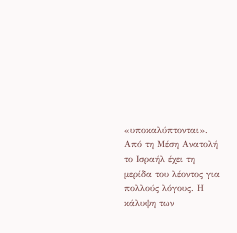«υποκαλύπτονται». Από τη Μέση Ανατολή το Ισραήλ έχει τη μερίδα του λέοντος για πολλούς λόγους. Η κάλυψη των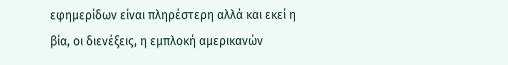εφημερίδων είναι πληρέστερη αλλά και εκεί η βία, οι διενέξεις, η εμπλοκή αμερικανών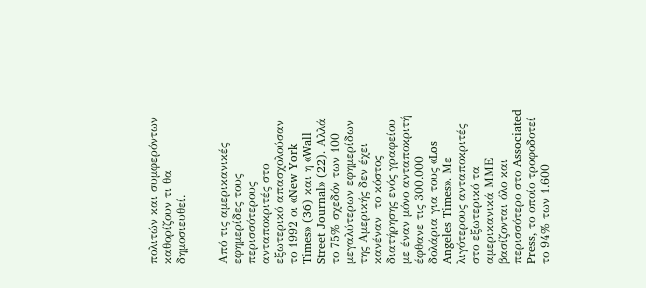πολιτών και συμφερόντων καθορίζουν τι θα δημοσιευθεί.


Από τις αμερικανικές εφημερίδες τους περισσότερους ανταποκριτές στο εξωτερικό απασχολούσαν το 1992 οι «New York Times» (36) και η «Wall Street Journal» (22). Αλλά το 75% σχεδόν των 100 μεγαλύτερων εφημερίδων της Αμερικής δεν έχει κανέναν  το κόστος διατήρησης ενός γραφείου με έναν μόνο ανταποκριτή έφθανε τις 300.000 δολάρια για τους «Los Angeles Times». Με λιγότερους ανταποκριτές στο εξωτερικό τα αμερικανικά ΜΜΕ βασίζονται όλο και περισσότερο στο Associated Press, το οποίο τροφοδοτεί το 94% των 1.600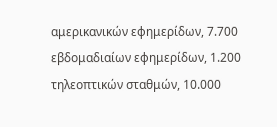αμερικανικών εφημερίδων, 7.700 εβδομαδιαίων εφημερίδων, 1.200 τηλεοπτικών σταθμών, 10.000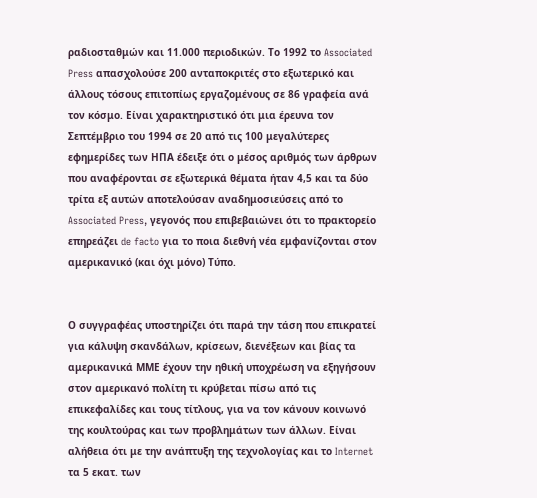ραδιοσταθμών και 11.000 περιοδικών. Το 1992 το Associated Press απασχολούσε 200 ανταποκριτές στο εξωτερικό και άλλους τόσους επιτοπίως εργαζομένους σε 86 γραφεία ανά τον κόσμο. Είναι χαρακτηριστικό ότι μια έρευνα τον Σεπτέμβριο του 1994 σε 20 από τις 100 μεγαλύτερες εφημερίδες των ΗΠΑ έδειξε ότι ο μέσος αριθμός των άρθρων που αναφέρονται σε εξωτερικά θέματα ήταν 4,5 και τα δύο τρίτα εξ αυτών αποτελούσαν αναδημοσιεύσεις από το Associated Press, γεγονός που επιβεβαιώνει ότι το πρακτορείο επηρεάζει de facto για το ποια διεθνή νέα εμφανίζονται στον αμερικανικό (και όχι μόνο) Τύπο.


Ο συγγραφέας υποστηρίζει ότι παρά την τάση που επικρατεί για κάλυψη σκανδάλων, κρίσεων, διενέξεων και βίας τα αμερικανικά ΜΜΕ έχουν την ηθική υποχρέωση να εξηγήσουν στον αμερικανό πολίτη τι κρύβεται πίσω από τις επικεφαλίδες και τους τίτλους, για να τον κάνουν κοινωνό της κουλτούρας και των προβλημάτων των άλλων. Είναι αλήθεια ότι με την ανάπτυξη της τεχνολογίας και το Internet τα 5 εκατ. των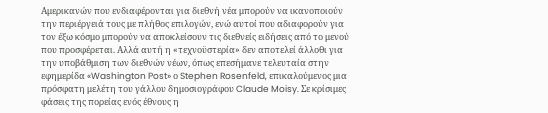Αμερικανών που ενδιαφέρονται για διεθνή νέα μπορούν να ικανοποιούν την περιέργειά τους με πλήθος επιλογών, ενώ αυτοί που αδιαφορούν για τον έξω κόσμο μπορούν να αποκλείσουν τις διεθνείς ειδήσεις από το μενού που προσφέρεται. Αλλά αυτή η «τεχνοϋστερία» δεν αποτελεί άλλοθι για την υποβάθμιση των διεθνών νέων, όπως επεσήμανε τελευταία στην εφημερίδα «Washington Post» ο Stephen Rosenfeld, επικαλούμενος μια πρόσφατη μελέτη του γάλλου δημοσιογράφου Claude Moisy. Σε κρίσιμες φάσεις της πορείας ενός έθνους η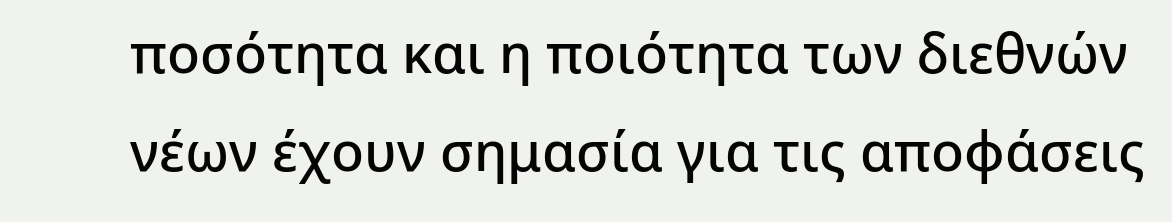ποσότητα και η ποιότητα των διεθνών νέων έχουν σημασία για τις αποφάσεις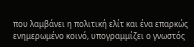που λαμβάνει η πολιτική ελίτ και ένα επαρκώς ενημερωμένο κοινό, υπογραμμίζει ο γνωστός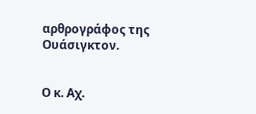αρθρογράφος της Ουάσιγκτον.


Ο κ. Αχ.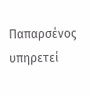Παπαρσένος υπηρετεί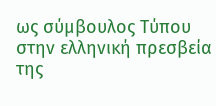ως σύμβουλος Τύπου στην ελληνική πρεσβεία της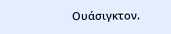Ουάσιγκτον.